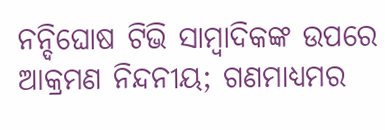ନନ୍ଦିଘୋଷ ଟିଭି ସାମ୍ବାଦିକଙ୍କ ଉପରେ ଆକ୍ରମଣ ନିନ୍ଦନୀୟ; ଗଣମାଧ୍ୟମର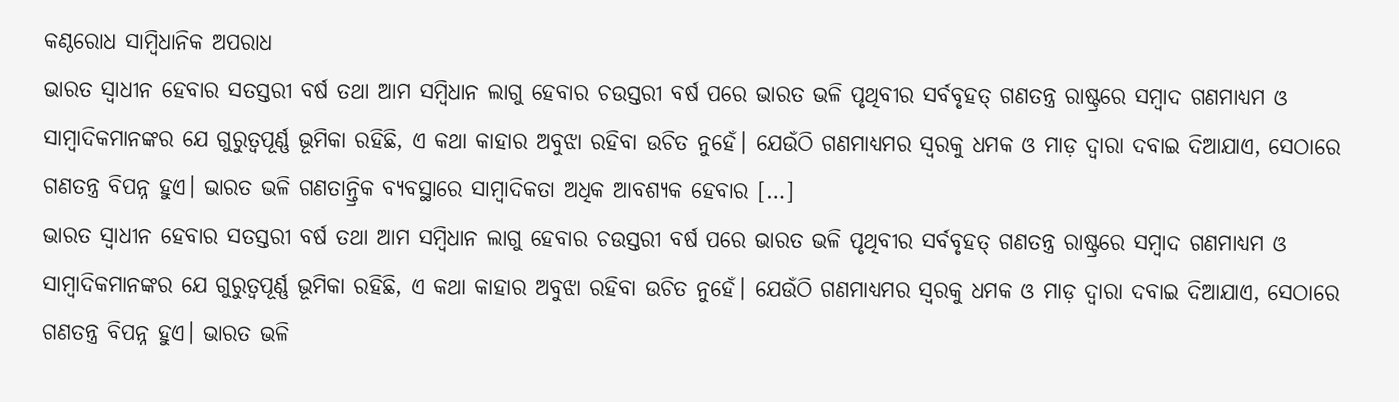କଣ୍ଠରୋଧ ସାମ୍ବିଧାନିକ ଅପରାଧ
ଭାରତ ସ୍ୱାଧୀନ ହେବାର ସତସ୍ତରୀ ବର୍ଷ ତଥା ଆମ ସମ୍ବିଧାନ ଲାଗୁ ହେବାର ଚଉସ୍ତରୀ ବର୍ଷ ପରେ ଭାରତ ଭଳି ପୃଥିବୀର ସର୍ବବୃହତ୍ ଗଣତନ୍ତ୍ର ରାଷ୍ଟ୍ରରେ ସମ୍ବାଦ ଗଣମାଧ୍ୟମ ଓ ସାମ୍ବାଦିକମାନଙ୍କର ଯେ ଗୁରୁତ୍ୱପୂର୍ଣ୍ଣ ଭୂମିକା ରହିଛି, ଏ କଥା କାହାର ଅବୁଝା ରହିବା ଉଚିତ ନୁହେଁ। ଯେଉଁଠି ଗଣମାଧ୍ୟମର ସ୍ୱରକୁ ଧମକ ଓ ମାଡ଼ ଦ୍ୱାରା ଦବାଇ ଦିଆଯାଏ, ସେଠାରେ ଗଣତନ୍ତ୍ର ବିପନ୍ନ ହୁଏ। ଭାରତ ଭଳି ଗଣତାନ୍ତ୍ରିକ ବ୍ୟବସ୍ଥାରେ ସାମ୍ବାଦିକତା ଅଧିକ ଆବଶ୍ୟକ ହେବାର […]
ଭାରତ ସ୍ୱାଧୀନ ହେବାର ସତସ୍ତରୀ ବର୍ଷ ତଥା ଆମ ସମ୍ବିଧାନ ଲାଗୁ ହେବାର ଚଉସ୍ତରୀ ବର୍ଷ ପରେ ଭାରତ ଭଳି ପୃଥିବୀର ସର୍ବବୃହତ୍ ଗଣତନ୍ତ୍ର ରାଷ୍ଟ୍ରରେ ସମ୍ବାଦ ଗଣମାଧ୍ୟମ ଓ ସାମ୍ବାଦିକମାନଙ୍କର ଯେ ଗୁରୁତ୍ୱପୂର୍ଣ୍ଣ ଭୂମିକା ରହିଛି, ଏ କଥା କାହାର ଅବୁଝା ରହିବା ଉଚିତ ନୁହେଁ। ଯେଉଁଠି ଗଣମାଧ୍ୟମର ସ୍ୱରକୁ ଧମକ ଓ ମାଡ଼ ଦ୍ୱାରା ଦବାଇ ଦିଆଯାଏ, ସେଠାରେ ଗଣତନ୍ତ୍ର ବିପନ୍ନ ହୁଏ। ଭାରତ ଭଳି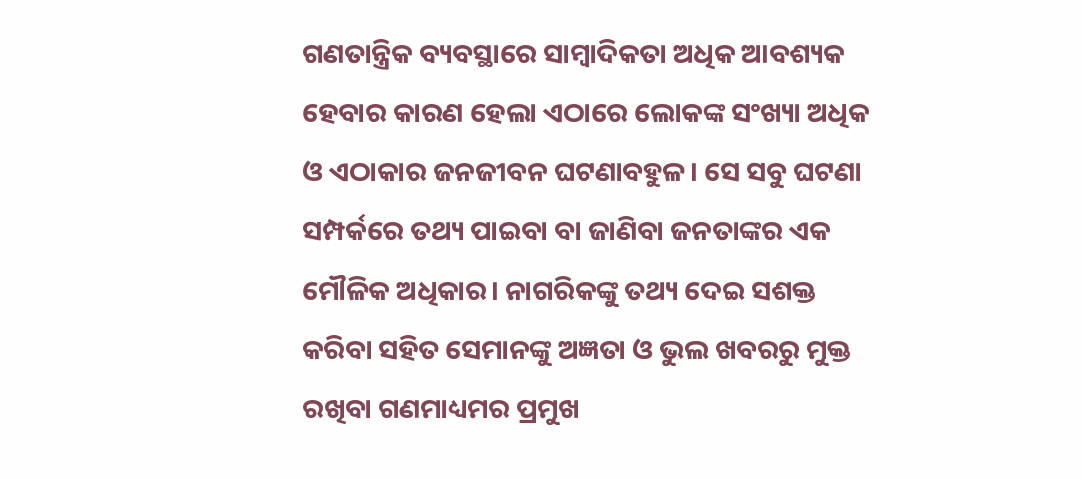ଗଣତାନ୍ତ୍ରିକ ବ୍ୟବସ୍ଥାରେ ସାମ୍ବାଦିକତା ଅଧିକ ଆବଶ୍ୟକ ହେବାର କାରଣ ହେଲା ଏଠାରେ ଲୋକଙ୍କ ସଂଖ୍ୟା ଅଧିକ ଓ ଏଠାକାର ଜନଜୀବନ ଘଟଣାବହୁଳ। ସେ ସବୁ ଘଟଣା ସମ୍ପର୍କରେ ତଥ୍ୟ ପାଇବା ବା ଜାଣିବା ଜନତାଙ୍କର ଏକ ମୌଳିକ ଅଧିକାର। ନାଗରିକଙ୍କୁ ତଥ୍ୟ ଦେଇ ସଶକ୍ତ କରିବା ସହିତ ସେମାନଙ୍କୁ ଅଜ୍ଞତା ଓ ଭୁଲ ଖବରରୁ ମୁକ୍ତ ରଖିବା ଗଣମାଧ୍ୟମର ପ୍ରମୁଖ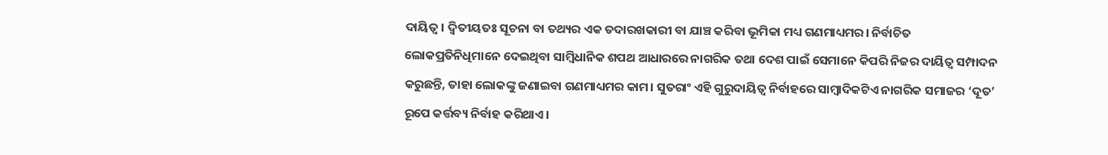ଦାୟିତ୍ୱ। ଦ୍ୱିତୀୟତଃ ସୂଚନା ବା ତଥ୍ୟର ଏକ ତଦାରଖକାରୀ ବା ଯାଞ୍ଚ କରିବା ଭୂମିକା ମଧ୍ୟ ଗଣମାଧ୍ୟମର। ନିର୍ବାଚିତ ଲୋକପ୍ରତିନିଧିମାନେ ଦେଇଥିବା ସାମ୍ବିଧାନିକ ଶପଥ ଆଧାରରେ ନାଗରିକ ତଥା ଦେଶ ପାଇଁ ସେମାନେ କିପରି ନିଜର ଦାୟିତ୍ୱ ସମ୍ପାଦନ କରୁଛନ୍ତି, ତାହା ଲୋକଙ୍କୁ ଜଣାଇବା ଗଣମାଧ୍ୟମର କାମ। ସୁତରାଂ ଏହି ଗୁରୁଦାୟିତ୍ୱ ନିର୍ବାହରେ ସାମ୍ବାଦିକଟିଏ ନାଗରିକ ସମାଜର ‘ଦୂତ’ ରୂପେ କର୍ତ୍ତବ୍ୟ ନିର୍ବାହ କରିଥାଏ।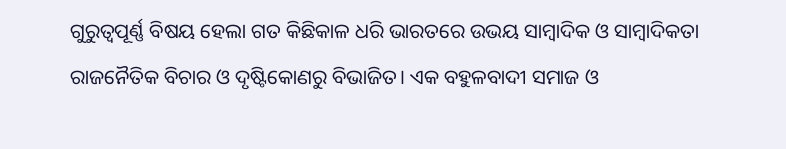ଗୁରୁତ୍ୱପୂର୍ଣ୍ଣ ବିଷୟ ହେଲା ଗତ କିଛିକାଳ ଧରି ଭାରତରେ ଉଭୟ ସାମ୍ବାଦିକ ଓ ସାମ୍ବାଦିକତା ରାଜନୈତିକ ବିଚାର ଓ ଦୃଷ୍ଟିକୋଣରୁ ବିଭାଜିତ। ଏକ ବହୁଳବାଦୀ ସମାଜ ଓ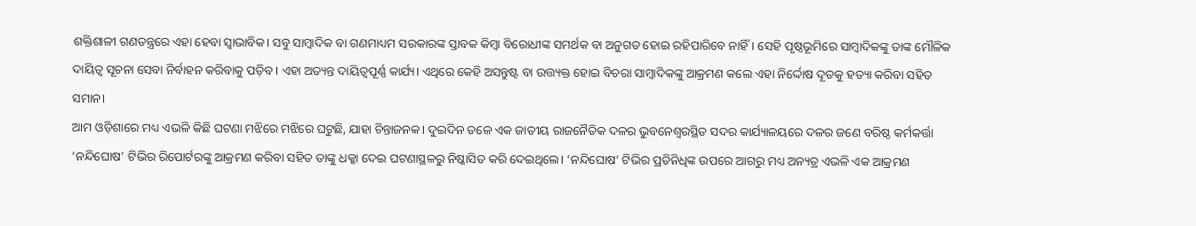ଶକ୍ତିଶାଳୀ ଗଣତନ୍ତ୍ରରେ ଏହା ହେବା ସ୍ୱାଭାବିକ। ସବୁ ସାମ୍ବାଦିକ ବା ଗଣମାଧ୍ୟମ ସରକାରଙ୍କ ସ୍ତାବକ କିମ୍ବା ବିରୋଧୀଙ୍କ ସମର୍ଥକ ବା ଅନୁଗତ ହୋଇ ରହିପାରିବେ ନାହିଁ। ସେହି ପୃଷ୍ଠଭୂମିରେ ସାମ୍ବାଦିକଙ୍କୁ ତାଙ୍କ ମୌଳିକ ଦାୟିତ୍ୱ ସୂଚନା ସେବା ନିର୍ବାହନ କରିବାକୁ ପଡ଼ିବ। ଏହା ଅତ୍ୟନ୍ତ ଦାୟିତ୍ୱପୂର୍ଣ୍ଣ କାର୍ଯ୍ୟ। ଏଥିରେ କେହି ଅସନ୍ତୁଷ୍ଟ ବା ଉତ୍ତ୍ୟକ୍ତ ହୋଇ ବିଚରା ସାମ୍ବାଦିକଙ୍କୁ ଆକ୍ରମଣ କଲେ ଏହା ନିର୍ଦ୍ଦୋଷ ଦୂତକୁ ହତ୍ୟା କରିବା ସହିତ ସମାନ।
ଆମ ଓଡ଼ିଶାରେ ମଧ୍ୟ ଏଭଳି କିଛି ଘଟଣା ମଝିରେ ମଝିରେ ଘଟୁଛି, ଯାହା ଚିନ୍ତାଜନକ। ଦୁଇଦିନ ତଳେ ଏକ ଜାତୀୟ ରାଜନୈତିକ ଦଳର ଭୁବନେଶ୍ୱରସ୍ଥିତ ସଦର କାର୍ଯ୍ୟାଳୟରେ ଦଳର ଜଣେ ବରିଷ୍ଠ କର୍ମକର୍ତ୍ତା ‘ନନ୍ଦିଘୋଷ’ ଟିଭିର ରିପୋର୍ଟରଙ୍କୁ ଆକ୍ରମଣ କରିବା ସହିତ ତାଙ୍କୁ ଧକ୍କା ଦେଇ ଘଟଣାସ୍ଥଳରୁ ନିଷ୍କାସିତ କରି ଦେଇଥିଲେ। ‘ନନ୍ଦିଘୋଷ’ ଟିଭିର ପ୍ରତିନିଧିଙ୍କ ଉପରେ ଆଗରୁ ମଧ୍ୟ ଅନ୍ୟତ୍ର ଏଭଳି ଏକ ଆକ୍ରମଣ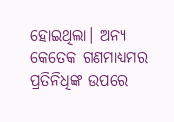ହୋଇଥିଲା। ଅନ୍ୟ କେତେକ ଗଣମାଧ୍ୟମର ପ୍ରତିନିଧିଙ୍କ ଉପରେ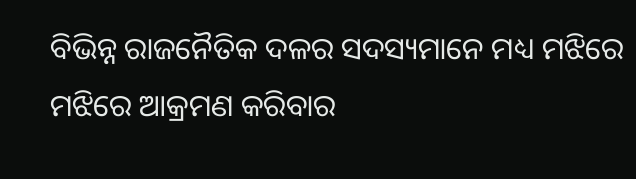ବିଭିନ୍ନ ରାଜନୈତିକ ଦଳର ସଦସ୍ୟମାନେ ମଧ୍ୟ ମଝିରେ ମଝିରେ ଆକ୍ରମଣ କରିବାର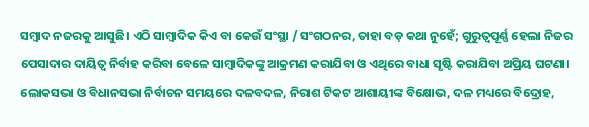ସମ୍ବାଦ ନଜରକୁ ଆସୁଛି। ଏଠି ସାମ୍ବାଦିକ କିଏ ବା କେଉଁ ସଂସ୍ଥା / ସଂଗଠନର, ତାହା ବଡ଼ କଥା ନୁହେଁ; ଗୁରୁତ୍ୱପୂର୍ଣ୍ଣ ହେଲା ନିଜର ପେସାଦାର ଦାୟିତ୍ୱ ନିର୍ବାହ କରିବା ବେଳେ ସାମ୍ବାଦିକଙ୍କୁ ଆକ୍ରମଣ କରାଯିବା ଓ ଏଥିରେ ବାଧା ସୃଷ୍ଟି କରାଯିବା ଅପ୍ରିୟ ଘଟଣା।
ଲୋକସଭା ଓ ବିଧାନସଭା ନିର୍ବାଚନ ସମୟରେ ଦଳବଦଳ, ନିରାଶ ଟିକଟ ଆଶାୟୀଙ୍କ ବିକ୍ଷୋଭ, ଦଳ ମଧ୍ୟରେ ବିଦ୍ରୋହ,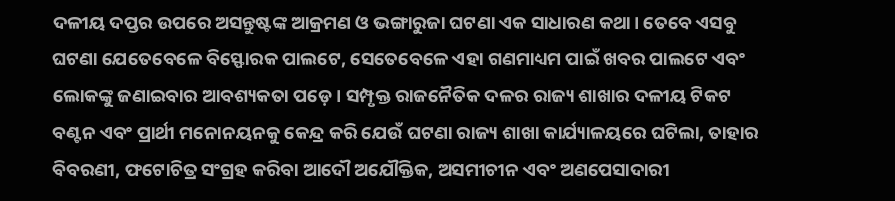ଦଳୀୟ ଦପ୍ତର ଉପରେ ଅସନ୍ତୁଷ୍ଟଙ୍କ ଆକ୍ରମଣ ଓ ଭଙ୍ଗାରୁଜା ଘଟଣା ଏକ ସାଧାରଣ କଥା। ତେବେ ଏସବୁ ଘଟଣା ଯେତେବେଳେ ବିସ୍ଫୋରକ ପାଲଟେ, ସେତେବେଳେ ଏହା ଗଣମାଧ୍ୟମ ପାଇଁ ଖବର ପାଲଟେ ଏବଂ ଲୋକଙ୍କୁ ଜଣାଇବାର ଆବଶ୍ୟକତା ପଡ଼େ। ସମ୍ପୃକ୍ତ ରାଜନୈତିକ ଦଳର ରାଜ୍ୟ ଶାଖାର ଦଳୀୟ ଟିକଟ ବଣ୍ଟନ ଏବଂ ପ୍ରାର୍ଥୀ ମନୋନୟନକୁ କେନ୍ଦ୍ର କରି ଯେଉଁ ଘଟଣା ରାଜ୍ୟ ଶାଖା କାର୍ଯ୍ୟାଳୟରେ ଘଟିଲା, ତାହାର ବିବରଣୀ, ଫଟୋଚିତ୍ର ସଂଗ୍ରହ କରିବା ଆଦୌ ଅଯୌକ୍ତିକ, ଅସମୀଚୀନ ଏବଂ ଅଣପେସାଦାରୀ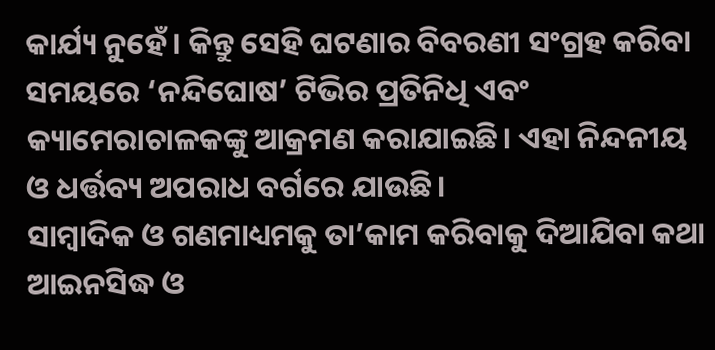କାର୍ଯ୍ୟ ନୁହେଁ। କିନ୍ତୁ ସେହି ଘଟଣାର ବିବରଣୀ ସଂଗ୍ରହ କରିବା ସମୟରେ ‘ନନ୍ଦିଘୋଷ’ ଟିଭିର ପ୍ରତିନିଧି ଏବଂ କ୍ୟାମେରାଚାଳକଙ୍କୁ ଆକ୍ରମଣ କରାଯାଇଛି। ଏହା ନିନ୍ଦନୀୟ ଓ ଧର୍ତ୍ତବ୍ୟ ଅପରାଧ ବର୍ଗରେ ଯାଉଛି।
ସାମ୍ବାଦିକ ଓ ଗଣମାଧ୍ୟମକୁ ତା’କାମ କରିବାକୁ ଦିଆଯିବା କଥା ଆଇନସିଦ୍ଧ ଓ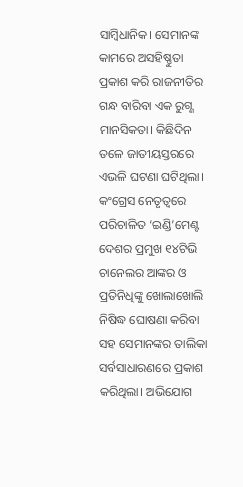ସାମ୍ବିଧାନିକ। ସେମାନଙ୍କ କାମରେ ଅସହିଷ୍ଣୁତା ପ୍ରକାଶ କରି ରାଜନୀତିର ଗନ୍ଧ ବାରିବା ଏକ ରୁଗ୍ଣ ମାନସିକତା। କିଛିଦିନ ତଳେ ଜାତୀୟସ୍ତରରେ ଏଭଳି ଘଟଣା ଘଟିଥିଲା। କଂଗ୍ରେସ ନେତୃତ୍ୱରେ ପରିଚାଳିତ ‘ଇଣ୍ଡି’ମେଣ୍ଟ ଦେଶର ପ୍ରମୁଖ ୧୪ଟିଭି ଚାନେଲର ଆଙ୍କର ଓ ପ୍ରତିନିଧିଙ୍କୁ ଖୋଲାଖୋଲି ନିଷିଦ୍ଧ ଘୋଷଣା କରିବା ସହ ସେମାନଙ୍କର ତାଲିକା ସର୍ବସାଧାରଣରେ ପ୍ରକାଶ କରିଥିଲା। ଅଭିଯୋଗ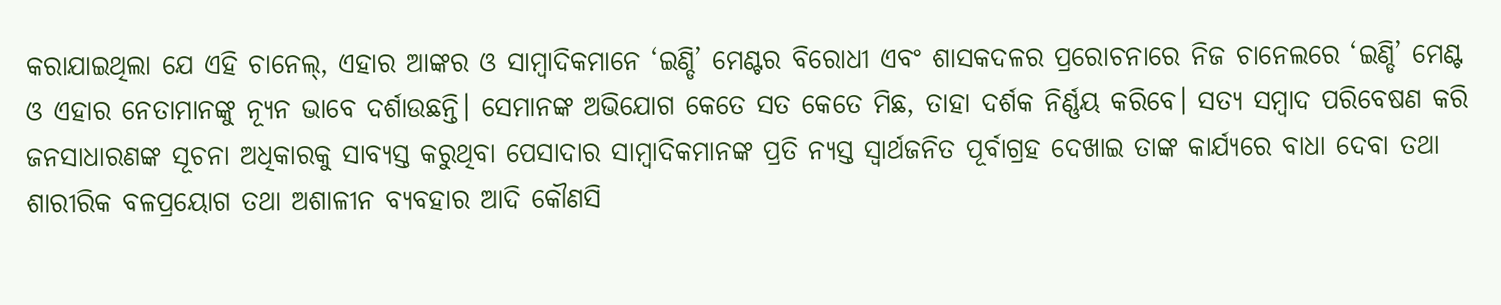କରାଯାଇଥିଲା ଯେ ଏହି ଚାନେଲ୍, ଏହାର ଆଙ୍କର ଓ ସାମ୍ବାଦିକମାନେ ‘ଇଣ୍ଡି’ ମେଣ୍ଟର ବିରୋଧୀ ଏବଂ ଶାସକଦଳର ପ୍ରରୋଚନାରେ ନିଜ ଚାନେଲରେ ‘ଇଣ୍ଡି’ ମେଣ୍ଟ ଓ ଏହାର ନେତାମାନଙ୍କୁ ନ୍ୟୂନ ଭାବେ ଦର୍ଶାଉଛନ୍ତି। ସେମାନଙ୍କ ଅଭିଯୋଗ କେତେ ସତ କେତେ ମିଛ, ତାହା ଦର୍ଶକ ନିର୍ଣ୍ଣୟ କରିବେ। ସତ୍ୟ ସମ୍ବାଦ ପରିବେଷଣ କରି ଜନସାଧାରଣଙ୍କ ସୂଚନା ଅଧିକାରକୁ ସାବ୍ୟସ୍ତ କରୁଥିବା ପେସାଦାର ସାମ୍ବାଦିକମାନଙ୍କ ପ୍ରତି ନ୍ୟସ୍ତ ସ୍ୱାର୍ଥଜନିତ ପୂର୍ବାଗ୍ରହ ଦେଖାଇ ତାଙ୍କ କାର୍ଯ୍ୟରେ ବାଧା ଦେବା ତଥା ଶାରୀରିକ ବଳପ୍ରୟୋଗ ତଥା ଅଶାଳୀନ ବ୍ୟବହାର ଆଦି କୌଣସି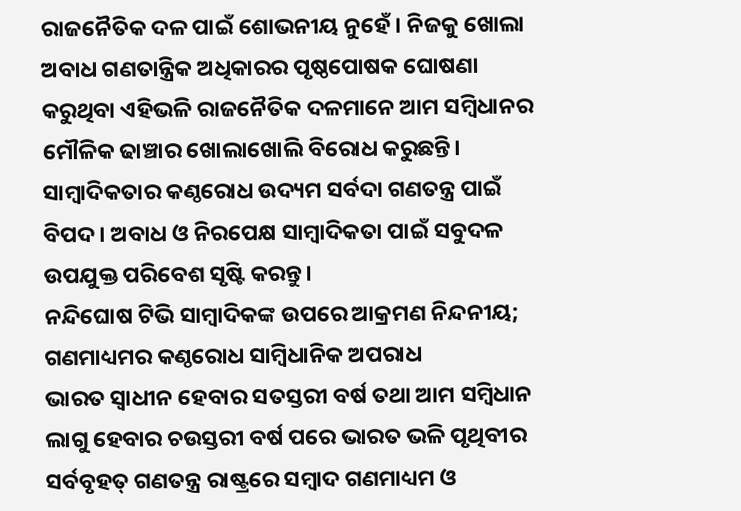ରାଜନୈତିକ ଦଳ ପାଇଁ ଶୋଭନୀୟ ନୁହେଁ। ନିଜକୁ ଖୋଲା ଅବାଧ ଗଣତାନ୍ତ୍ରିକ ଅଧିକାରର ପୃଷ୍ଠପୋଷକ ଘୋଷଣା କରୁଥିବା ଏହିଭଳି ରାଜନୈତିକ ଦଳମାନେ ଆମ ସମ୍ବିଧାନର ମୌଳିକ ଢାଞ୍ଚାର ଖୋଲାଖୋଲି ବିରୋଧ କରୁଛନ୍ତି। ସାମ୍ବାଦିକତାର କଣ୍ଠରୋଧ ଉଦ୍ୟମ ସର୍ବଦା ଗଣତନ୍ତ୍ର ପାଇଁ ବିପଦ। ଅବାଧ ଓ ନିରପେକ୍ଷ ସାମ୍ବାଦିକତା ପାଇଁ ସବୁଦଳ ଉପଯୁକ୍ତ ପରିବେଶ ସୃଷ୍ଟି କରନ୍ତୁ।
ନନ୍ଦିଘୋଷ ଟିଭି ସାମ୍ବାଦିକଙ୍କ ଉପରେ ଆକ୍ରମଣ ନିନ୍ଦନୀୟ; ଗଣମାଧ୍ୟମର କଣ୍ଠରୋଧ ସାମ୍ବିଧାନିକ ଅପରାଧ
ଭାରତ ସ୍ୱାଧୀନ ହେବାର ସତସ୍ତରୀ ବର୍ଷ ତଥା ଆମ ସମ୍ବିଧାନ ଲାଗୁ ହେବାର ଚଉସ୍ତରୀ ବର୍ଷ ପରେ ଭାରତ ଭଳି ପୃଥିବୀର ସର୍ବବୃହତ୍ ଗଣତନ୍ତ୍ର ରାଷ୍ଟ୍ରରେ ସମ୍ବାଦ ଗଣମାଧ୍ୟମ ଓ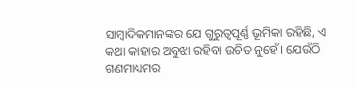ସାମ୍ବାଦିକମାନଙ୍କର ଯେ ଗୁରୁତ୍ୱପୂର୍ଣ୍ଣ ଭୂମିକା ରହିଛି, ଏ କଥା କାହାର ଅବୁଝା ରହିବା ଉଚିତ ନୁହେଁ। ଯେଉଁଠି ଗଣମାଧ୍ୟମର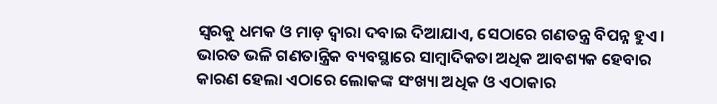ସ୍ୱରକୁ ଧମକ ଓ ମାଡ଼ ଦ୍ୱାରା ଦବାଇ ଦିଆଯାଏ, ସେଠାରେ ଗଣତନ୍ତ୍ର ବିପନ୍ନ ହୁଏ। ଭାରତ ଭଳି ଗଣତାନ୍ତ୍ରିକ ବ୍ୟବସ୍ଥାରେ ସାମ୍ବାଦିକତା ଅଧିକ ଆବଶ୍ୟକ ହେବାର କାରଣ ହେଲା ଏଠାରେ ଲୋକଙ୍କ ସଂଖ୍ୟା ଅଧିକ ଓ ଏଠାକାର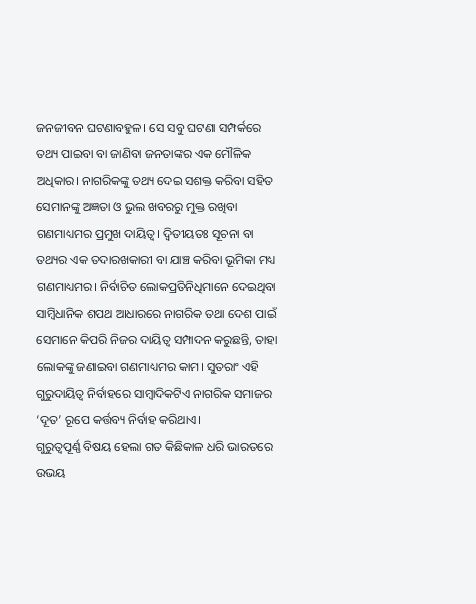ଜନଜୀବନ ଘଟଣାବହୁଳ। ସେ ସବୁ ଘଟଣା ସମ୍ପର୍କରେ ତଥ୍ୟ ପାଇବା ବା ଜାଣିବା ଜନତାଙ୍କର ଏକ ମୌଳିକ ଅଧିକାର। ନାଗରିକଙ୍କୁ ତଥ୍ୟ ଦେଇ ସଶକ୍ତ କରିବା ସହିତ ସେମାନଙ୍କୁ ଅଜ୍ଞତା ଓ ଭୁଲ ଖବରରୁ ମୁକ୍ତ ରଖିବା ଗଣମାଧ୍ୟମର ପ୍ରମୁଖ ଦାୟିତ୍ୱ। ଦ୍ୱିତୀୟତଃ ସୂଚନା ବା ତଥ୍ୟର ଏକ ତଦାରଖକାରୀ ବା ଯାଞ୍ଚ କରିବା ଭୂମିକା ମଧ୍ୟ ଗଣମାଧ୍ୟମର। ନିର୍ବାଚିତ ଲୋକପ୍ରତିନିଧିମାନେ ଦେଇଥିବା ସାମ୍ବିଧାନିକ ଶପଥ ଆଧାରରେ ନାଗରିକ ତଥା ଦେଶ ପାଇଁ ସେମାନେ କିପରି ନିଜର ଦାୟିତ୍ୱ ସମ୍ପାଦନ କରୁଛନ୍ତି, ତାହା ଲୋକଙ୍କୁ ଜଣାଇବା ଗଣମାଧ୍ୟମର କାମ। ସୁତରାଂ ଏହି ଗୁରୁଦାୟିତ୍ୱ ନିର୍ବାହରେ ସାମ୍ବାଦିକଟିଏ ନାଗରିକ ସମାଜର ‘ଦୂତ’ ରୂପେ କର୍ତ୍ତବ୍ୟ ନିର୍ବାହ କରିଥାଏ।
ଗୁରୁତ୍ୱପୂର୍ଣ୍ଣ ବିଷୟ ହେଲା ଗତ କିଛିକାଳ ଧରି ଭାରତରେ ଉଭୟ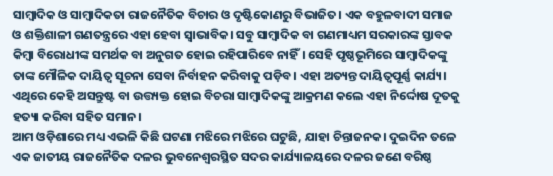ସାମ୍ବାଦିକ ଓ ସାମ୍ବାଦିକତା ରାଜନୈତିକ ବିଚାର ଓ ଦୃଷ୍ଟିକୋଣରୁ ବିଭାଜିତ। ଏକ ବହୁଳବାଦୀ ସମାଜ ଓ ଶକ୍ତିଶାଳୀ ଗଣତନ୍ତ୍ରରେ ଏହା ହେବା ସ୍ୱାଭାବିକ। ସବୁ ସାମ୍ବାଦିକ ବା ଗଣମାଧ୍ୟମ ସରକାରଙ୍କ ସ୍ତାବକ କିମ୍ବା ବିରୋଧୀଙ୍କ ସମର୍ଥକ ବା ଅନୁଗତ ହୋଇ ରହିପାରିବେ ନାହିଁ। ସେହି ପୃଷ୍ଠଭୂମିରେ ସାମ୍ବାଦିକଙ୍କୁ ତାଙ୍କ ମୌଳିକ ଦାୟିତ୍ୱ ସୂଚନା ସେବା ନିର୍ବାହନ କରିବାକୁ ପଡ଼ିବ। ଏହା ଅତ୍ୟନ୍ତ ଦାୟିତ୍ୱପୂର୍ଣ୍ଣ କାର୍ଯ୍ୟ। ଏଥିରେ କେହି ଅସନ୍ତୁଷ୍ଟ ବା ଉତ୍ତ୍ୟକ୍ତ ହୋଇ ବିଚରା ସାମ୍ବାଦିକଙ୍କୁ ଆକ୍ରମଣ କଲେ ଏହା ନିର୍ଦ୍ଦୋଷ ଦୂତକୁ ହତ୍ୟା କରିବା ସହିତ ସମାନ।
ଆମ ଓଡ଼ିଶାରେ ମଧ୍ୟ ଏଭଳି କିଛି ଘଟଣା ମଝିରେ ମଝିରେ ଘଟୁଛି, ଯାହା ଚିନ୍ତାଜନକ। ଦୁଇଦିନ ତଳେ ଏକ ଜାତୀୟ ରାଜନୈତିକ ଦଳର ଭୁବନେଶ୍ୱରସ୍ଥିତ ସଦର କାର୍ଯ୍ୟାଳୟରେ ଦଳର ଜଣେ ବରିଷ୍ଠ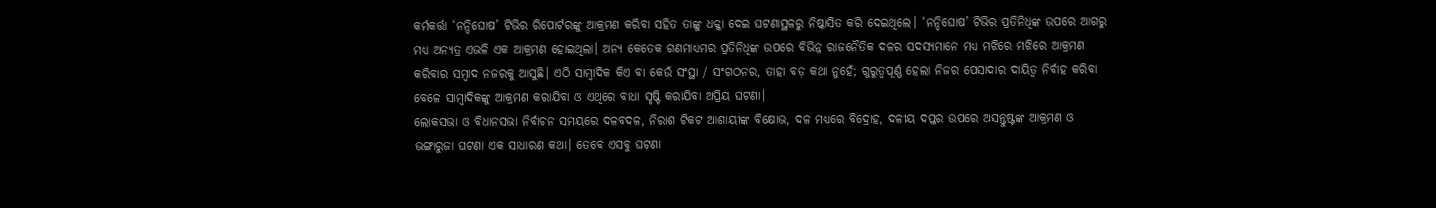କର୍ମକର୍ତ୍ତା ‘ନନ୍ଦିଘୋଷ’ ଟିଭିର ରିପୋର୍ଟରଙ୍କୁ ଆକ୍ରମଣ କରିବା ସହିତ ତାଙ୍କୁ ଧକ୍କା ଦେଇ ଘଟଣାସ୍ଥଳରୁ ନିଷ୍କାସିତ କରି ଦେଇଥିଲେ। ‘ନନ୍ଦିଘୋଷ’ ଟିଭିର ପ୍ରତିନିଧିଙ୍କ ଉପରେ ଆଗରୁ ମଧ୍ୟ ଅନ୍ୟତ୍ର ଏଭଳି ଏକ ଆକ୍ରମଣ ହୋଇଥିଲା। ଅନ୍ୟ କେତେକ ଗଣମାଧ୍ୟମର ପ୍ରତିନିଧିଙ୍କ ଉପରେ ବିଭିନ୍ନ ରାଜନୈତିକ ଦଳର ସଦସ୍ୟମାନେ ମଧ୍ୟ ମଝିରେ ମଝିରେ ଆକ୍ରମଣ କରିବାର ସମ୍ବାଦ ନଜରକୁ ଆସୁଛି। ଏଠି ସାମ୍ବାଦିକ କିଏ ବା କେଉଁ ସଂସ୍ଥା / ସଂଗଠନର, ତାହା ବଡ଼ କଥା ନୁହେଁ; ଗୁରୁତ୍ୱପୂର୍ଣ୍ଣ ହେଲା ନିଜର ପେସାଦାର ଦାୟିତ୍ୱ ନିର୍ବାହ କରିବା ବେଳେ ସାମ୍ବାଦିକଙ୍କୁ ଆକ୍ରମଣ କରାଯିବା ଓ ଏଥିରେ ବାଧା ସୃଷ୍ଟି କରାଯିବା ଅପ୍ରିୟ ଘଟଣା।
ଲୋକସଭା ଓ ବିଧାନସଭା ନିର୍ବାଚନ ସମୟରେ ଦଳବଦଳ, ନିରାଶ ଟିକଟ ଆଶାୟୀଙ୍କ ବିକ୍ଷୋଭ, ଦଳ ମଧ୍ୟରେ ବିଦ୍ରୋହ, ଦଳୀୟ ଦପ୍ତର ଉପରେ ଅସନ୍ତୁଷ୍ଟଙ୍କ ଆକ୍ରମଣ ଓ ଭଙ୍ଗାରୁଜା ଘଟଣା ଏକ ସାଧାରଣ କଥା। ତେବେ ଏସବୁ ଘଟଣା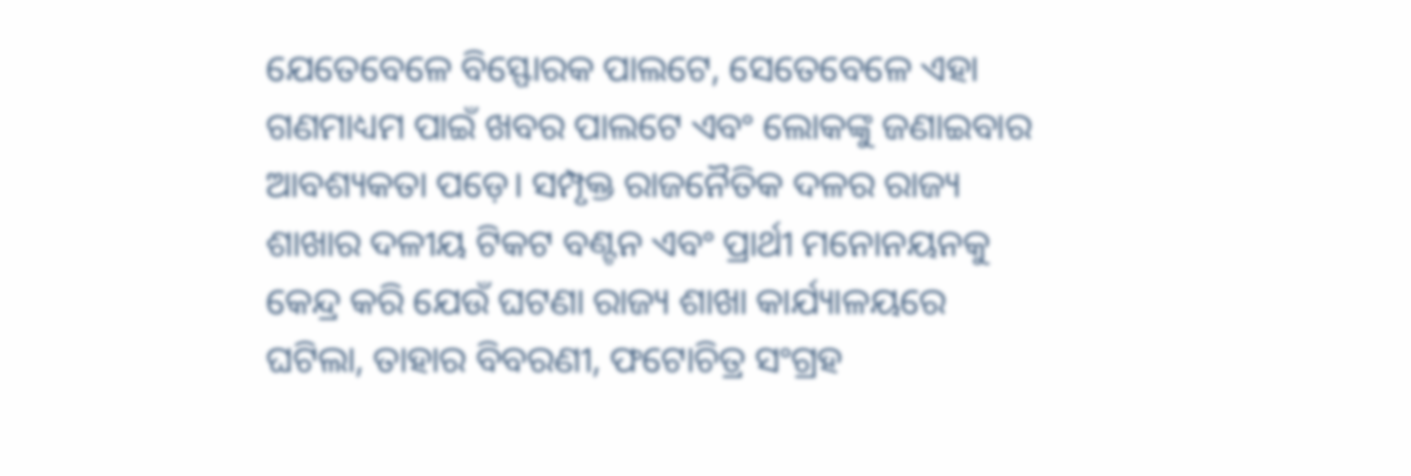ଯେତେବେଳେ ବିସ୍ଫୋରକ ପାଲଟେ, ସେତେବେଳେ ଏହା ଗଣମାଧ୍ୟମ ପାଇଁ ଖବର ପାଲଟେ ଏବଂ ଲୋକଙ୍କୁ ଜଣାଇବାର ଆବଶ୍ୟକତା ପଡ଼େ। ସମ୍ପୃକ୍ତ ରାଜନୈତିକ ଦଳର ରାଜ୍ୟ ଶାଖାର ଦଳୀୟ ଟିକଟ ବଣ୍ଟନ ଏବଂ ପ୍ରାର୍ଥୀ ମନୋନୟନକୁ କେନ୍ଦ୍ର କରି ଯେଉଁ ଘଟଣା ରାଜ୍ୟ ଶାଖା କାର୍ଯ୍ୟାଳୟରେ ଘଟିଲା, ତାହାର ବିବରଣୀ, ଫଟୋଚିତ୍ର ସଂଗ୍ରହ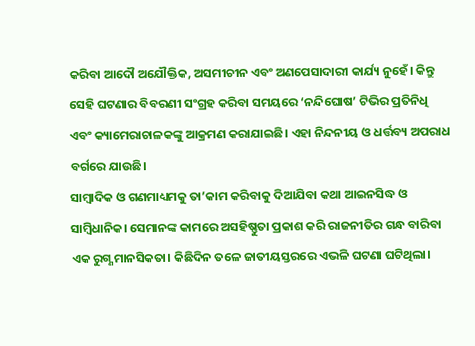କରିବା ଆଦୌ ଅଯୌକ୍ତିକ, ଅସମୀଚୀନ ଏବଂ ଅଣପେସାଦାରୀ କାର୍ଯ୍ୟ ନୁହେଁ। କିନ୍ତୁ ସେହି ଘଟଣାର ବିବରଣୀ ସଂଗ୍ରହ କରିବା ସମୟରେ ‘ନନ୍ଦିଘୋଷ’ ଟିଭିର ପ୍ରତିନିଧି ଏବଂ କ୍ୟାମେରାଚାଳକଙ୍କୁ ଆକ୍ରମଣ କରାଯାଇଛି। ଏହା ନିନ୍ଦନୀୟ ଓ ଧର୍ତ୍ତବ୍ୟ ଅପରାଧ ବର୍ଗରେ ଯାଉଛି।
ସାମ୍ବାଦିକ ଓ ଗଣମାଧ୍ୟମକୁ ତା’କାମ କରିବାକୁ ଦିଆଯିବା କଥା ଆଇନସିଦ୍ଧ ଓ ସାମ୍ବିଧାନିକ। ସେମାନଙ୍କ କାମରେ ଅସହିଷ୍ଣୁତା ପ୍ରକାଶ କରି ରାଜନୀତିର ଗନ୍ଧ ବାରିବା ଏକ ରୁଗ୍ଣ ମାନସିକତା। କିଛିଦିନ ତଳେ ଜାତୀୟସ୍ତରରେ ଏଭଳି ଘଟଣା ଘଟିଥିଲା।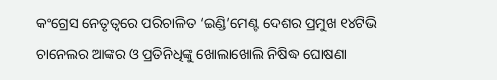କଂଗ୍ରେସ ନେତୃତ୍ୱରେ ପରିଚାଳିତ ‘ଇଣ୍ଡି’ମେଣ୍ଟ ଦେଶର ପ୍ରମୁଖ ୧୪ଟିଭି ଚାନେଲର ଆଙ୍କର ଓ ପ୍ରତିନିଧିଙ୍କୁ ଖୋଲାଖୋଲି ନିଷିଦ୍ଧ ଘୋଷଣା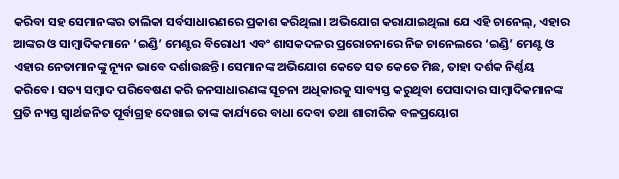କରିବା ସହ ସେମାନଙ୍କର ତାଲିକା ସର୍ବସାଧାରଣରେ ପ୍ରକାଶ କରିଥିଲା। ଅଭିଯୋଗ କରାଯାଇଥିଲା ଯେ ଏହି ଚାନେଲ୍, ଏହାର ଆଙ୍କର ଓ ସାମ୍ବାଦିକମାନେ ‘ଇଣ୍ଡି’ ମେଣ୍ଟର ବିରୋଧୀ ଏବଂ ଶାସକଦଳର ପ୍ରରୋଚନାରେ ନିଜ ଚାନେଲରେ ‘ଇଣ୍ଡି’ ମେଣ୍ଟ ଓ ଏହାର ନେତାମାନଙ୍କୁ ନ୍ୟୂନ ଭାବେ ଦର୍ଶାଉଛନ୍ତି। ସେମାନଙ୍କ ଅଭିଯୋଗ କେତେ ସତ କେତେ ମିଛ, ତାହା ଦର୍ଶକ ନିର୍ଣ୍ଣୟ କରିବେ। ସତ୍ୟ ସମ୍ବାଦ ପରିବେଷଣ କରି ଜନସାଧାରଣଙ୍କ ସୂଚନା ଅଧିକାରକୁ ସାବ୍ୟସ୍ତ କରୁଥିବା ପେସାଦାର ସାମ୍ବାଦିକମାନଙ୍କ ପ୍ରତି ନ୍ୟସ୍ତ ସ୍ୱାର୍ଥଜନିତ ପୂର୍ବାଗ୍ରହ ଦେଖାଇ ତାଙ୍କ କାର୍ଯ୍ୟରେ ବାଧା ଦେବା ତଥା ଶାରୀରିକ ବଳପ୍ରୟୋଗ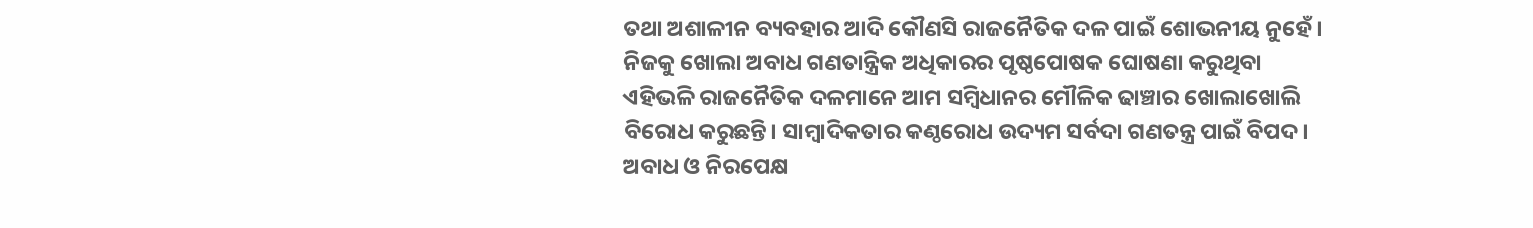ତଥା ଅଶାଳୀନ ବ୍ୟବହାର ଆଦି କୌଣସି ରାଜନୈତିକ ଦଳ ପାଇଁ ଶୋଭନୀୟ ନୁହେଁ। ନିଜକୁ ଖୋଲା ଅବାଧ ଗଣତାନ୍ତ୍ରିକ ଅଧିକାରର ପୃଷ୍ଠପୋଷକ ଘୋଷଣା କରୁଥିବା ଏହିଭଳି ରାଜନୈତିକ ଦଳମାନେ ଆମ ସମ୍ବିଧାନର ମୌଳିକ ଢାଞ୍ଚାର ଖୋଲାଖୋଲି ବିରୋଧ କରୁଛନ୍ତି। ସାମ୍ବାଦିକତାର କଣ୍ଠରୋଧ ଉଦ୍ୟମ ସର୍ବଦା ଗଣତନ୍ତ୍ର ପାଇଁ ବିପଦ। ଅବାଧ ଓ ନିରପେକ୍ଷ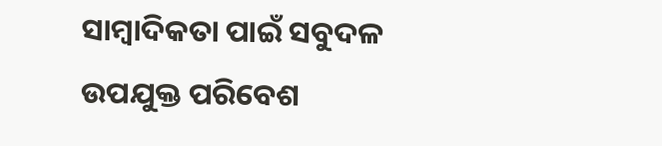ସାମ୍ବାଦିକତା ପାଇଁ ସବୁଦଳ ଉପଯୁକ୍ତ ପରିବେଶ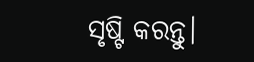ସୃଷ୍ଟି କରନ୍ତୁ।